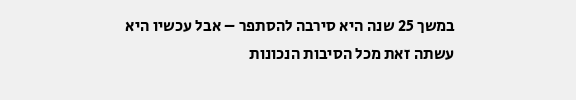במשך 25 שנה היא סירבה להסתפר – אבל עכשיו היא עשתה זאת מכל הסיבות הנכונות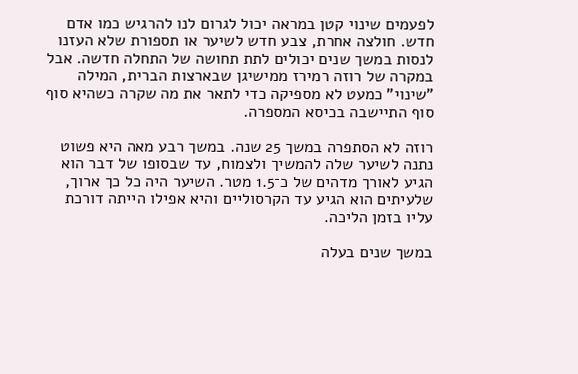לפעמים שינוי קטן במראה יכול לגרום לנו להרגיש כמו אדם חדש. חולצה אחרת, צבע חדש לשיער או תספורת שלא העזנו לנסות במשך שנים יכולים לתת תחושה של התחלה חדשה. אבל במקרה של רוזה רמירז ממישיגן שבארצות הברית, המילה "שינוי" כמעט לא מספיקה כדי לתאר את מה שקרה כשהיא סוף סוף התיישבה בכיסא המספרה.

רוזה לא הסתפרה במשך 25 שנה. במשך רבע מאה היא פשוט נתנה לשיער שלה להמשיך ולצמוח, עד שבסופו של דבר הוא הגיע לאורך מדהים של כ־1.5 מטר. השיער היה כל כך ארוך, שלעיתים הוא הגיע עד הקרסוליים והיא אפילו הייתה דורכת עליו בזמן הליכה.

במשך שנים בעלה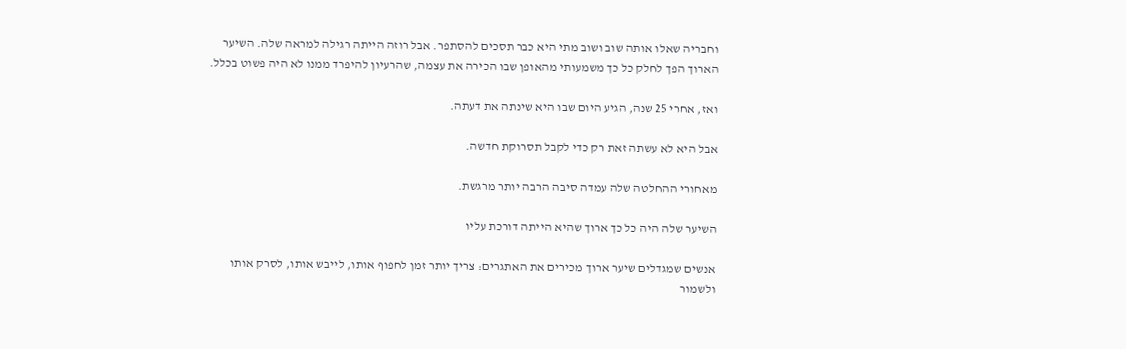וחבריה שאלו אותה שוב ושוב מתי היא כבר תסכים להסתפר. אבל רוזה הייתה רגילה למראה שלה. השיער הארוך הפך לחלק כל כך משמעותי מהאופן שבו הכירה את עצמה, שהרעיון להיפרד ממנו לא היה פשוט בכלל.

ואז, אחרי 25 שנה, הגיע היום שבו היא שינתה את דעתה.

אבל היא לא עשתה זאת רק כדי לקבל תסרוקת חדשה.

מאחורי ההחלטה שלה עמדה סיבה הרבה יותר מרגשת.

השיער שלה היה כל כך ארוך שהיא הייתה דורכת עליו

אנשים שמגדלים שיער ארוך מכירים את האתגרים: צריך יותר זמן לחפוף אותו, לייבש אותו, לסרק אותו ולשמור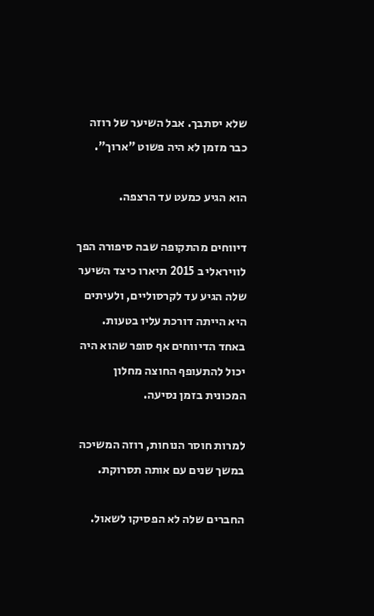שלא יסתבך. אבל השיער של רוזה כבר מזמן לא היה פשוט "ארוך".

הוא הגיע כמעט עד הרצפה.

דיווחים מהתקופה שבה סיפורה הפך לוויראלי ב 2015 תיארו כיצד השיער שלה הגיע עד לקרסוליים, ולעיתים היא הייתה דורכת עליו בטעות. באחד הדיווחים אף סופר שהוא היה יכול להתעופף החוצה מחלון המכונית בזמן נסיעה.

למרות חוסר הנוחות, רוזה המשיכה במשך שנים עם אותה תסרוקת.

החברים שלה לא הפסיקו לשאול.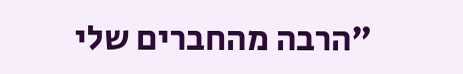"הרבה מהחברים שלי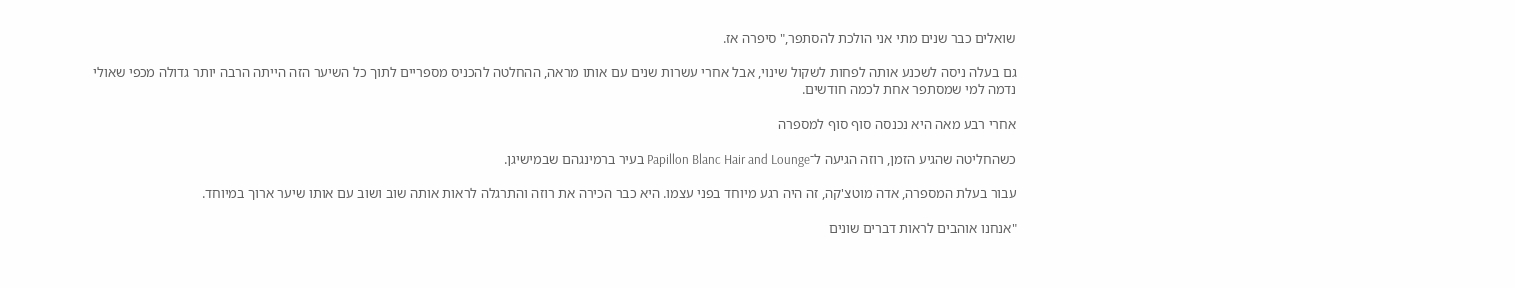שואלים כבר שנים מתי אני הולכת להסתפר," סיפרה אז.

גם בעלה ניסה לשכנע אותה לפחות לשקול שינוי, אבל אחרי עשרות שנים עם אותו מראה, ההחלטה להכניס מספריים לתוך כל השיער הזה הייתה הרבה יותר גדולה מכפי שאולי נדמה למי שמסתפר אחת לכמה חודשים.

אחרי רבע מאה היא נכנסה סוף סוף למספרה

כשהחליטה שהגיע הזמן, רוזה הגיעה ל־Papillon Blanc Hair and Lounge בעיר ברמינגהם שבמישיגן.

עבור בעלת המספרה, אדה מוטצ'קה, זה היה רגע מיוחד בפני עצמו. היא כבר הכירה את רוזה והתרגלה לראות אותה שוב ושוב עם אותו שיער ארוך במיוחד.

"אנחנו אוהבים לראות דברים שונים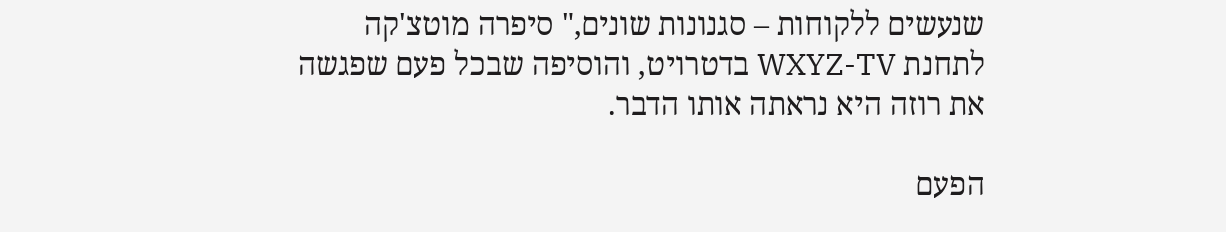שנעשים ללקוחות – סגנונות שונים," סיפרה מוטצ'קה לתחנת WXYZ-TV בדטרויט, והוסיפה שבכל פעם שפגשה את רוזה היא נראתה אותו הדבר.

הפעם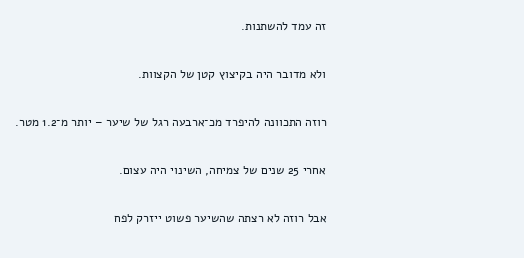זה עמד להשתנות.

ולא מדובר היה בקיצוץ קטן של הקצוות.

רוזה התכוונה להיפרד מכ־ארבעה רגל של שיער – יותר מ־1.2 מטר.

אחרי 25 שנים של צמיחה, השינוי היה עצום.

אבל רוזה לא רצתה שהשיער פשוט ייזרק לפח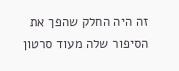זה היה החלק שהפך את הסיפור שלה מעוד סרטון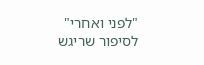"לפני ואחרי" לסיפור שריגש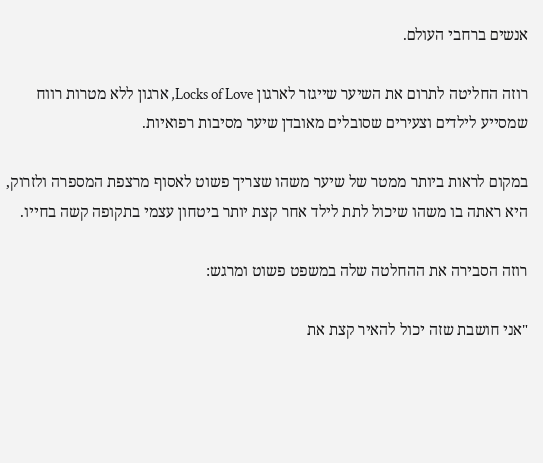אנשים ברחבי העולם.

רוזה החליטה לתרום את השיער שייגזר לארגון Locks of Love, ארגון ללא מטרות רווח שמסייע לילדים וצעירים שסובלים מאובדן שיער מסיבות רפואיות.

במקום לראות ביותר ממטר של שיער משהו שצריך פשוט לאסוף מרצפת המספרה ולזרוק, היא ראתה בו משהו שיכול לתת לילד אחר קצת יותר ביטחון עצמי בתקופה קשה בחייו.

רוזה הסבירה את ההחלטה שלה במשפט פשוט ומרגש:

"אני חושבת שזה יכול להאיר קצת את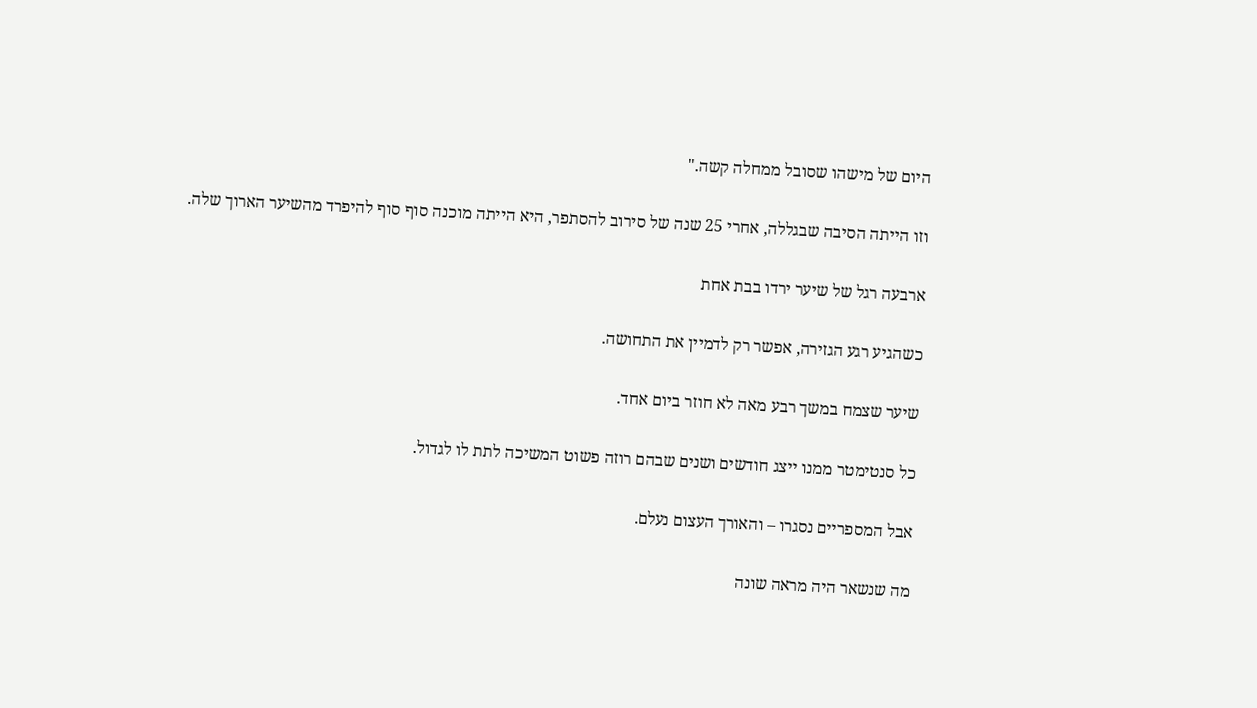היום של מישהו שסובל ממחלה קשה."

וזו הייתה הסיבה שבגללה, אחרי 25 שנה של סירוב להסתפר, היא הייתה מוכנה סוף סוף להיפרד מהשיער הארוך שלה.

ארבעה רגל של שיער ירדו בבת אחת

כשהגיע רגע הגזירה, אפשר רק לדמיין את התחושה.

שיער שצמח במשך רבע מאה לא חוזר ביום אחד.

כל סנטימטר ממנו ייצג חודשים ושנים שבהם רוזה פשוט המשיכה לתת לו לגדול.

אבל המספריים נסגרו – והאורך העצום נעלם.

מה שנשאר היה מראה שונה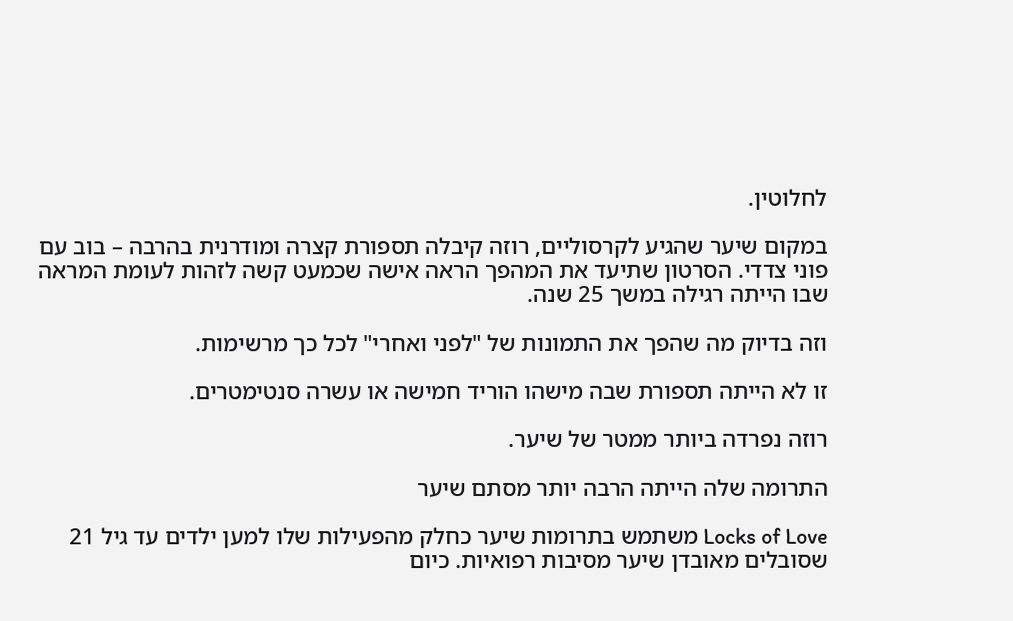לחלוטין.

במקום שיער שהגיע לקרסוליים, רוזה קיבלה תספורת קצרה ומודרנית בהרבה – בוב עם פוני צדדי. הסרטון שתיעד את המהפך הראה אישה שכמעט קשה לזהות לעומת המראה שבו הייתה רגילה במשך 25 שנה.

וזה בדיוק מה שהפך את התמונות של "לפני ואחרי" לכל כך מרשימות.

זו לא הייתה תספורת שבה מישהו הוריד חמישה או עשרה סנטימטרים.

רוזה נפרדה ביותר ממטר של שיער.

התרומה שלה הייתה הרבה יותר מסתם שיער

Locks of Love משתמש בתרומות שיער כחלק מהפעילות שלו למען ילדים עד גיל 21 שסובלים מאובדן שיער מסיבות רפואיות. כיום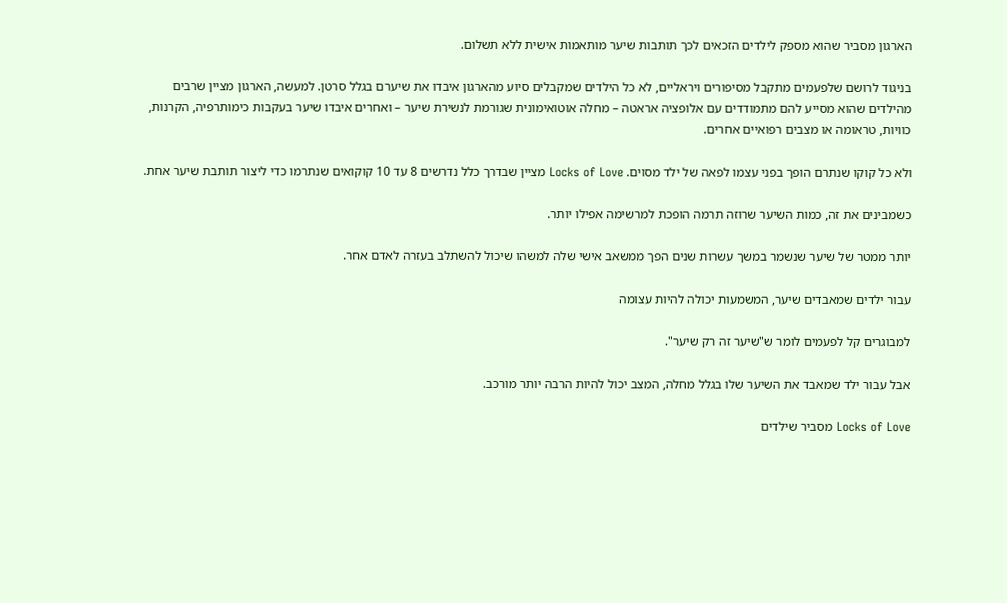הארגון מסביר שהוא מספק לילדים הזכאים לכך תותבות שיער מותאמות אישית ללא תשלום.

בניגוד לרושם שלפעמים מתקבל מסיפורים ויראליים, לא כל הילדים שמקבלים סיוע מהארגון איבדו את שיערם בגלל סרטן. למעשה, הארגון מציין שרבים מהילדים שהוא מסייע להם מתמודדים עם אלופציה אראטה – מחלה אוטואימונית שגורמת לנשירת שיער – ואחרים איבדו שיער בעקבות כימותרפיה, הקרנות, כוויות, טראומה או מצבים רפואיים אחרים.

ולא כל קוקו שנתרם הופך בפני עצמו לפאה של ילד מסוים. Locks of Love מציין שבדרך כלל נדרשים 8 עד 10 קוקואים שנתרמו כדי ליצור תותבת שיער אחת.

כשמבינים את זה, כמות השיער שרוזה תרמה הופכת למרשימה אפילו יותר.

יותר ממטר של שיער שנשמר במשך עשרות שנים הפך ממשאב אישי שלה למשהו שיכול להשתלב בעזרה לאדם אחר.

עבור ילדים שמאבדים שיער, המשמעות יכולה להיות עצומה

למבוגרים קל לפעמים לומר ש"שיער זה רק שיער".

אבל עבור ילד שמאבד את השיער שלו בגלל מחלה, המצב יכול להיות הרבה יותר מורכב.

Locks of Love מסביר שילדים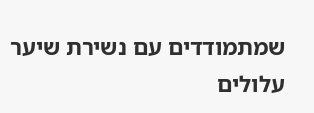שמתמודדים עם נשירת שיער עלולים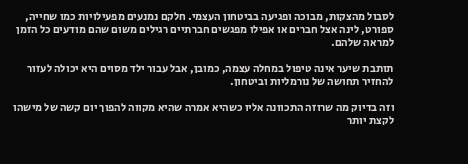לסבול מהצקות, מבוכה ופגיעה בביטחון העצמי. חלקם נמנעים מפעילויות כמו שחייה, ספורט, לינה אצל חברים או אפילו מפגשים חברתיים רגילים משום שהם מודעים כל הזמן למראה שלהם.

תותבת שיער אינה טיפול במחלה עצמה, כמובן, אבל עבור ילד מסוים היא יכולה לעזור להחזיר תחושה של נורמליות וביטחון.

וזה בדיוק מה שרוזה התכוונה אליו כשהיא אמרה שהיא מקווה להפוך יום קשה של מישהו לקצת יותר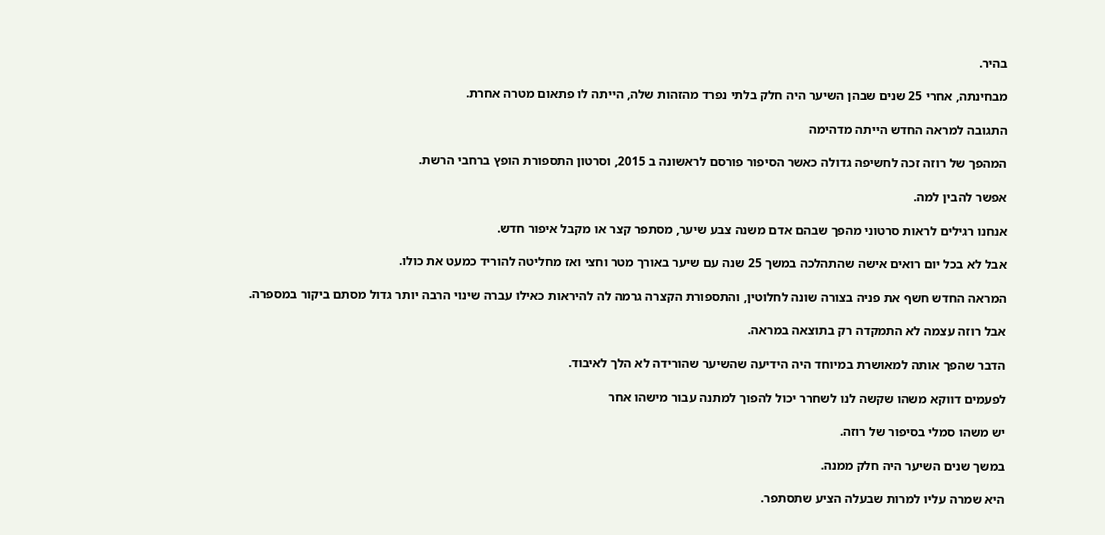בהיר.

מבחינתה, אחרי 25 שנים שבהן השיער היה חלק בלתי נפרד מהזהות שלה, הייתה לו פתאום מטרה אחרת.

התגובה למראה החדש הייתה מדהימה

המהפך של רוזה זכה לחשיפה גדולה כאשר הסיפור פורסם לראשונה ב 2015, וסרטון התספורת הופץ ברחבי הרשת.

אפשר להבין למה.

אנחנו רגילים לראות סרטוני מהפך שבהם אדם משנה צבע שיער, מסתפר קצר או מקבל איפור חדש.

אבל לא בכל יום רואים אישה שהתהלכה במשך 25 שנה עם שיער באורך מטר וחצי ואז מחליטה להוריד כמעט את כולו.

המראה החדש חשף את פניה בצורה שונה לחלוטין, והתספורת הקצרה גרמה לה להיראות כאילו עברה שינוי הרבה יותר גדול מסתם ביקור במספרה.

אבל רוזה עצמה לא התמקדה רק בתוצאה במראה.

הדבר שהפך אותה למאושרת במיוחד היה הידיעה שהשיער שהורידה לא הלך לאיבוד.

לפעמים דווקא משהו שקשה לנו לשחרר יכול להפוך למתנה עבור מישהו אחר

יש משהו סמלי בסיפור של רוזה.

במשך שנים השיער היה חלק ממנה.

היא שמרה עליו למרות שבעלה הציע שתסתפר.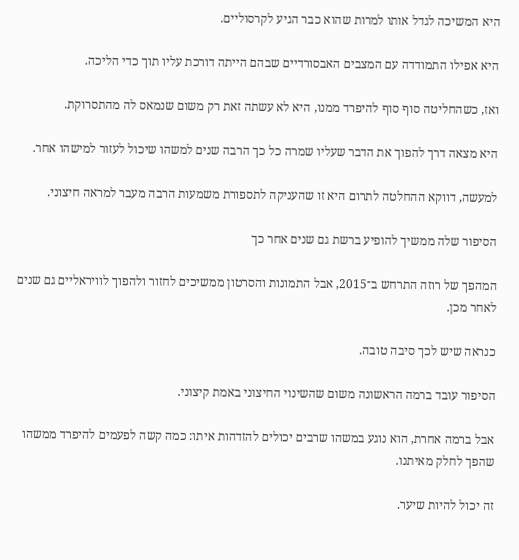היא המשיכה לגדל אותו למרות שהוא כבר הגיע לקרסוליים.

היא אפילו התמודדה עם המצבים האבסורדיים שבהם הייתה דורכת עליו תוך כדי הליכה.

ואז, כשהחליטה סוף סוף להיפרד ממנו, היא לא עשתה זאת רק משום שנמאס לה מהתסרוקת.

היא מצאה דרך להפוך את הדבר שעליו שמרה כל כך הרבה שנים למשהו שיכול לעזור למישהו אחר.

למעשה, דווקא ההחלטה לתרום היא זו שהעניקה לתספורת משמעות הרבה מעבר למראה חיצוני.

הסיפור שלה ממשיך להופיע ברשת גם שנים אחר כך

המהפך של רוזה התרחש ב־2015, אבל התמונות והסרטון ממשיכים לחזור ולהפוך לוויראליים גם שנים לאחר מכן.

כנראה שיש לכך סיבה טובה.

הסיפור עובד ברמה הראשונה משום שהשינוי החיצוני באמת קיצוני.

אבל ברמה אחרת, הוא נוגע במשהו שרבים יכולים להזדהות איתו: כמה קשה לפעמים להיפרד ממשהו שהפך לחלק מאיתנו.

זה יכול להיות שיער.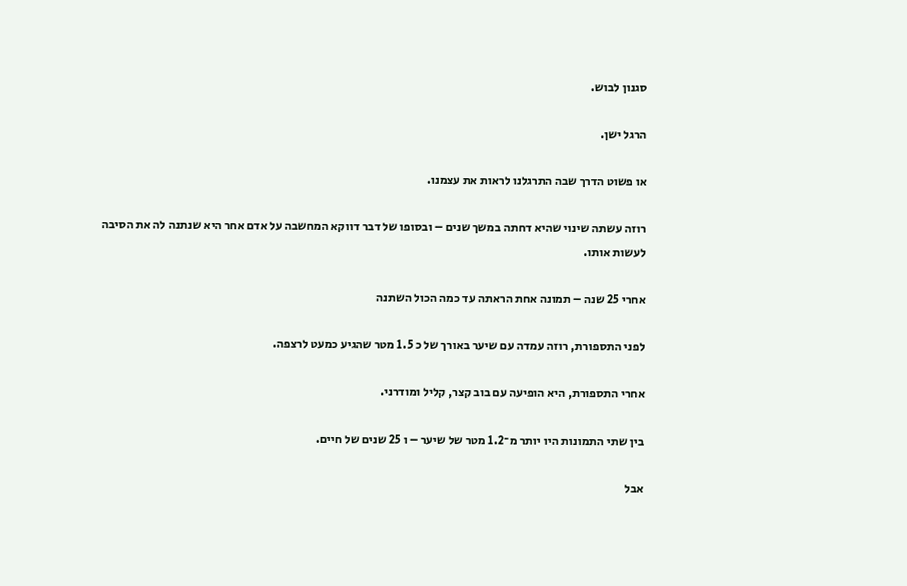סגנון לבוש.

הרגל ישן.

או פשוט הדרך שבה התרגלנו לראות את עצמנו.

רוזה עשתה שינוי שהיא דחתה במשך שנים – ובסופו של דבר דווקא המחשבה על אדם אחר היא שנתנה לה את הסיבה לעשות אותו.

אחרי 25 שנה – תמונה אחת הראתה עד כמה הכול השתנה

לפני התספורת, רוזה עמדה עם שיער באורך של כ 1.5 מטר שהגיע כמעט לרצפה.

אחרי התספורת, היא הופיעה עם בוב קצר, קליל ומודרני.

בין שתי התמונות היו יותר מ־1.2 מטר של שיער – ו 25 שנים של חיים.

אבל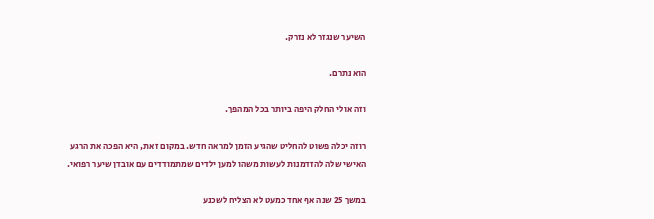השיער שנגזר לא נזרק.

הוא נתרם.

וזה אולי החלק היפה ביותר בכל המהפך.

רוזה יכלה פשוט להחליט שהגיע הזמן למראה חדש. במקום זאת, היא הפכה את הרגע האישי שלה להזדמנות לעשות משהו למען ילדים שמתמודדים עם אובדן שיער רפואי.

במשך 25 שנה אף אחד כמעט לא הצליח לשכנע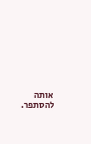אותה להסתפר.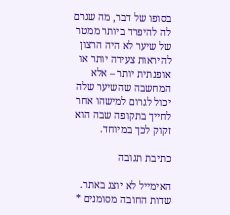בסופו של דבר, מה שגרם לה להיפרד ביותר ממטר של שיער לא היה הרצון להיראות צעירה יותר או אופנתית יותר – אלא המחשבה שהשיער שלה יכול לגרום למישהו אחר לחייך בתקופה שבה הוא זקוק לכך במיוחד.

כתיבת תגובה

האימייל לא יוצג באתר. שדות החובה מסומנים *